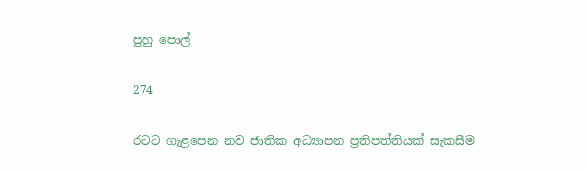පුහු පොල්

274

රටට ගැළපෙන නව ජාතික අධ්‍යාපන ප්‍රතිපත්තියක් සැකසීම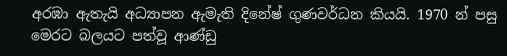අරඹා ඇතැයි අධ්‍යාපන ඇමැති දිනේෂ් ගුණවර්ධන කියයි. 1970 න් පසු මෙරට බලයට පත්වූ ආණ්ඩු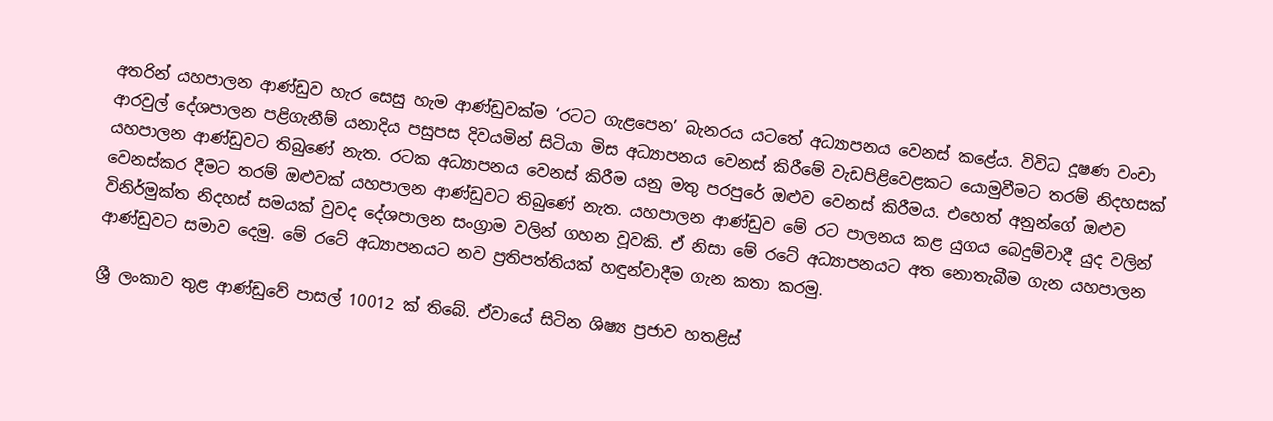අතරින් යහපාලන ආණ්ඩුව හැර සෙසු හැම ආණ්ඩුවක්ම ‘රටට ගැළපෙන’ බැනරය යටතේ අධ්‍යාපනය වෙනස් කළේය. විවිධ දූෂණ වංචා ආරවුල් දේශපාලන පළිගැනීම් යනාදිය පසුපස දිවයමින් සිටියා මිස අධ්‍යාපනය වෙනස් කිරීමේ වැඩපිළිවෙළකට යොමුවීමට තරම් නිදහසක් යහපාලන ආණ්ඩුවට තිබුණේ නැත. රටක අධ්‍යාපනය වෙනස් කිරීම යනු මතු පරපුරේ ඔළුව වෙනස් කිරීමය. එහෙත් අනුන්ගේ ඔළුව වෙනස්කර දීමට තරම් ඔළුවක් යහපාලන ආණ්ඩුවට තිබුණේ නැත. යහපාලන ආණ්ඩුව මේ රට පාලනය කළ යුගය බෙදුම්වාදී යුද වලින් විනිර්මුක්ත නිදහස් සමයක් වුවද දේශපාලන සංග්‍රාම වලින් ගහන වූවකි. ඒ නිසා මේ රටේ අධ්‍යාපනයට අත නොතැබීම ගැන යහපාලන ආණ්ඩුවට සමාව දෙමු. මේ රටේ අධ්‍යාපනයට නව ප්‍රතිපත්තියක් හඳුන්වාදීම ගැන කතා කරමු.

ශ්‍රී ලංකාව තුළ ආණ්ඩුවේ පාසල් 10012 ක් තිබේ. ඒවායේ සිටින ශිෂ්‍ය ප්‍රජාව හතළිස්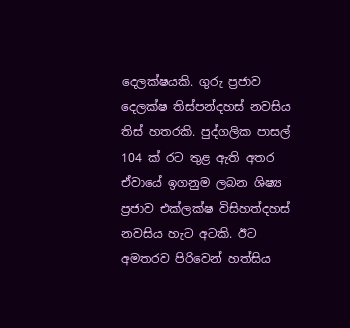දෙලක්ෂයකි. ගුරු ප්‍රජාව දෙලක්ෂ තිස්පන්දහස් නවසිය තිස් හතරකි. පුද්ගලික පාසල් 104 ක් රට තුළ ඇති අතර ඒවායේ ඉගනුම ලබන ශිෂ්‍ය ප්‍රජාව එක්ලක්ෂ විසිහත්දහස් නවසිය හැට අටකි. ඊට අමතරව පිරිවෙන් හත්සිය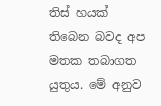තිස් හයක් තිබෙන බවද අප මතක තබාගත යුතුය. මේ අනුව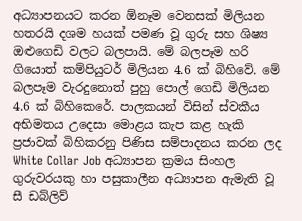අධ්‍යාපනයට කරන ඕනෑම වෙනසක් මිලියන හතරයි දශම හයක් පමණ වූ ගුරු සහ ශිෂ්‍ය ඔළුගෙඩි වලට බලපායි. මේ බලපෑම හරි ගියොත් කම්පියුටර් මිලියන 4.6 ක් බිහිවේ. මේ බලපෑම වැරදුනොත් පුහු පොල් ගෙඩි මිලියන 4.6 ක් බිහිකෙරේ. පාලකයන් විසින් ස්වකීය අභිමතය උදෙසා මොළය කැප කළ හැකි ප්‍රජාවක් බිහිකරනු පිණිස සම්පාදනය කරන ලද White Collar Job අධ්‍යාපන ක්‍රමය සිංහල ගුරුවරයකු හා පසුකාලීන අධ්‍යාපන ඇමැති වූ සී ඩබ්ලිව්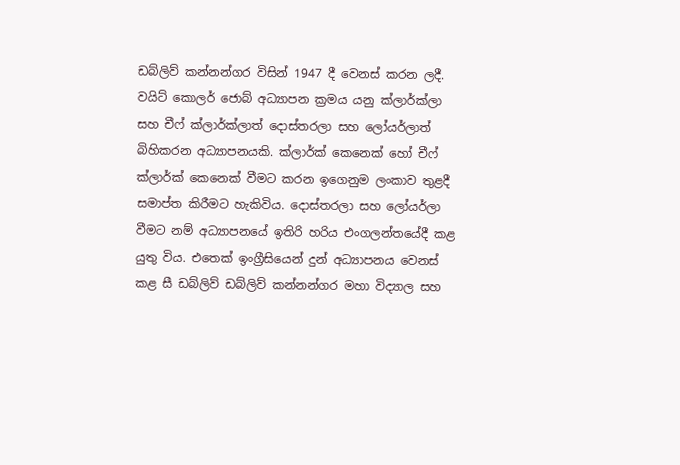ඩබ්ලිව් කන්නන්ගර විසින් 1947 දී වෙනස් කරන ලදී. වයිට් කොලර් ජොබ් අධ්‍යාපන ක්‍රමය යනු ක්ලාර්ක්ලා සහ චීෆ් ක්ලාර්ක්ලාත් දොස්තරලා සහ ලෝයර්ලාත් බිහිකරන අධ්‍යාපනයකි. ක්ලාර්ක් කෙනෙක් හෝ චීෆ් ක්ලාර්ක් කෙනෙක් වීමට කරන ඉගෙනුම ලංකාව තුළදී සමාප්ත කිරීමට හැකිවිය. දොස්තරලා සහ ලෝයර්ලා වීමට නම් අධ්‍යාපනයේ ඉතිරි හරිය එංගලන්තයේදී කළ යුතු විය. එතෙක් ඉංග්‍රීසියෙන් දුන් අධ්‍යාපනය වෙනස් කළ සී ඩබ්ලිව් ඩබ්ලිව් කන්නන්ගර මහා විද්‍යාල සහ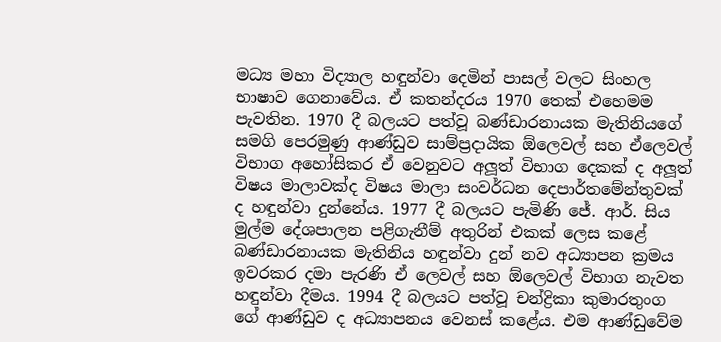මධ්‍ය මහා විද්‍යාල හඳුන්වා දෙමින් පාසල් වලට සිංහල භාෂාව ගෙනාවේය. ඒ කතන්දරය 1970 තෙක් එහෙමම පැවතින. 1970 දී බලයට පත්වූ බණ්ඩාරනායක මැතිනියගේ සමගි පෙරමුණු ආණ්ඩුව සාම්ප්‍රදායික ඕලෙවල් සහ ඒලෙවල් විභාග අහෝසිකර ඒ වෙනුවට අලූත් විභාග දෙකක් ද අලූත් විෂය මාලාවක්ද විෂය මාලා සංවර්ධන දෙපාර්තමේන්තුවක් ද හඳුන්වා දුන්නේය. 1977 දී බලයට පැමිණි ජේ. ආර්. සිය මුල්ම දේශපාලන පළිගැනීම් අතුරින් එකක් ලෙස කළේ බණ්ඩාරනායක මැතිනිය හඳුන්වා දුන් නව අධ්‍යාපන ක්‍රමය ඉවරකර දමා පැරණි ඒ ලෙවල් සහ ඕලෙවල් විභාග නැවත හඳුන්වා දීමය. 1994 දී බලයට පත්වූ චන්ද්‍රිකා කුමාරතුංග ගේ ආණ්ඩුව ද අධ්‍යාපනය වෙනස් කළේය. එම ආණ්ඩුවේම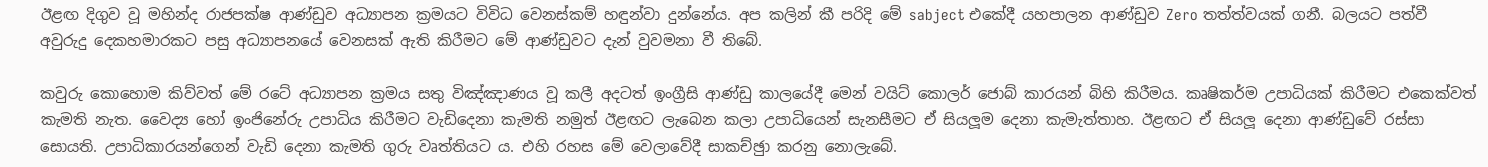ඊළඟ දිගුව වූ මහින්ද රාජපක්ෂ ආණ්ඩුව අධ්‍යාපන ක්‍රමයට විවිධ වෙනස්කම් හඳුන්වා දුන්නේය. අප කලින් කී පරිදි මේ sabject එකේදී යහපාලන ආණ්ඩුව Zero තත්ත්වයක් ගනී. බලයට පත්වී අවුරුදු දෙකහමාරකට පසු අධ්‍යාපනයේ වෙනසක් ඇති කිරීමට මේ ආණ්ඩුවට දැන් වුවමනා වී තිබේ.

කවුරු කොහොම කිව්වත් මේ රටේ අධ්‍යාපන ක්‍රමය සතු විඤ්ඤාණය වූ කලී අදටත් ඉංග්‍රීසි ආණ්ඩු කාලයේදී මෙන් වයිට් කොලර් ජොබ් කාරයන් බිහි කිරීමය. කෘෂිකර්ම උපාධියක් කිරීමට එකෙක්වත් කැමති නැත. වෛද්‍ය හෝ ඉංජිනේරු උපාධිය කිරීමට වැඩිදෙනා කැමති නමුත් ඊළඟට ලැබෙන කලා උපාධියෙන් සැනසීමට ඒ සියලූම දෙනා කැමැත්තාහ. ඊළඟට ඒ සියලූ දෙනා ආණ්ඩුවේ රස්සා සොයති. උපාධිකාරයන්ගෙන් වැඩි දෙනා කැමති ගුරු වෘත්තියට ය. එහි රහස මේ වෙලාවේදී සාකච්ඡුා කරනු නොලැබේ.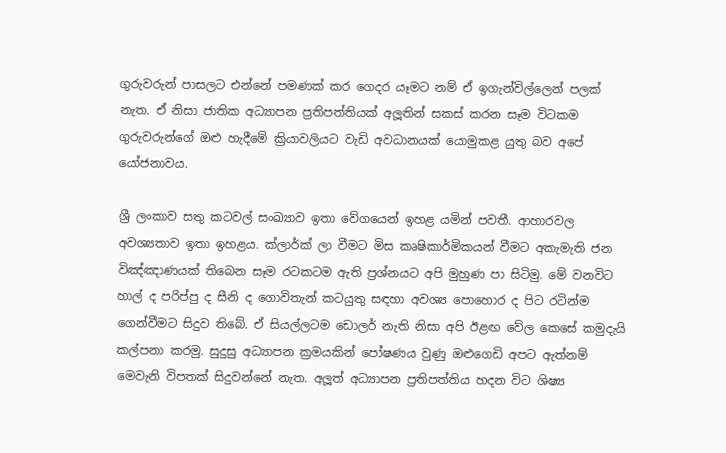ගුරුවරුන් පාසලට එන්නේ පමණක් කර ගෙදර යෑමට නම් ඒ ඉගැන්විල්ලෙන් පලක් නැත. ඒ නිසා ජාතික අධ්‍යාපන ප්‍රතිපත්තියක් අලූතින් සකස් කරන සෑම විටකම ගුරුවරුන්ගේ ඔළු හැදීමේ ක්‍රියාවලියට වැඩි අවධානයක් යොමුකළ යුතු බව අපේ යෝජනාවය.

ශ්‍රී ලංකාව සතු කටවල් සංඛ්‍යාව ඉතා වේගයෙන් ඉහළ යමින් පවතී. ආහාරවල අවශ්‍යතාව ඉතා ඉහළය. ක්ලාර්ක් ලා වීමට මිස කෘෂිකාර්මිකයන් වීමට අකැමැති ජන විඤ්ඤාණයක් තිබෙන සෑම රටකටම ඇති ප්‍රශ්නයට අපි මුහුණ පා සිටිමු. මේ වනවිට හාල් ද පරිප්පු ද සීනි ද ගොවිතැන් කටයුතු සඳහා අවශ්‍ය පොහොර ද පිට රටින්ම ගෙන්වීමට සිදුව තිබේ. ඒ සියල්ලටම ඩොලර් නැති නිසා අපි ඊළඟ වේල කෙසේ කමුදැයි කල්පනා කරමු. සුදුසු අධ්‍යාපන ක්‍රමයකින් පෝෂණය වුණු ඔළුගෙඩි අපට ඇත්නම් මෙවැනි විපතක් සිදුවන්නේ නැත. අලූත් අධ්‍යාපන ප්‍රතිපත්තිය හදන විට ශිෂ්‍ය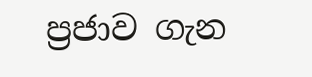ප්‍රජාව ගැන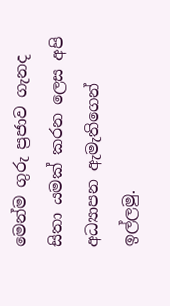මෙන්ම ගුරු ප්‍රජාව ගැනද සිතා යමක් කරන ලෙස අපි අධ්‍යාපන ඇමැතිගෙන් ඉල්ලමු.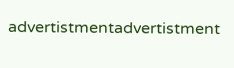advertistmentadvertistment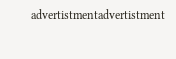advertistmentadvertistment